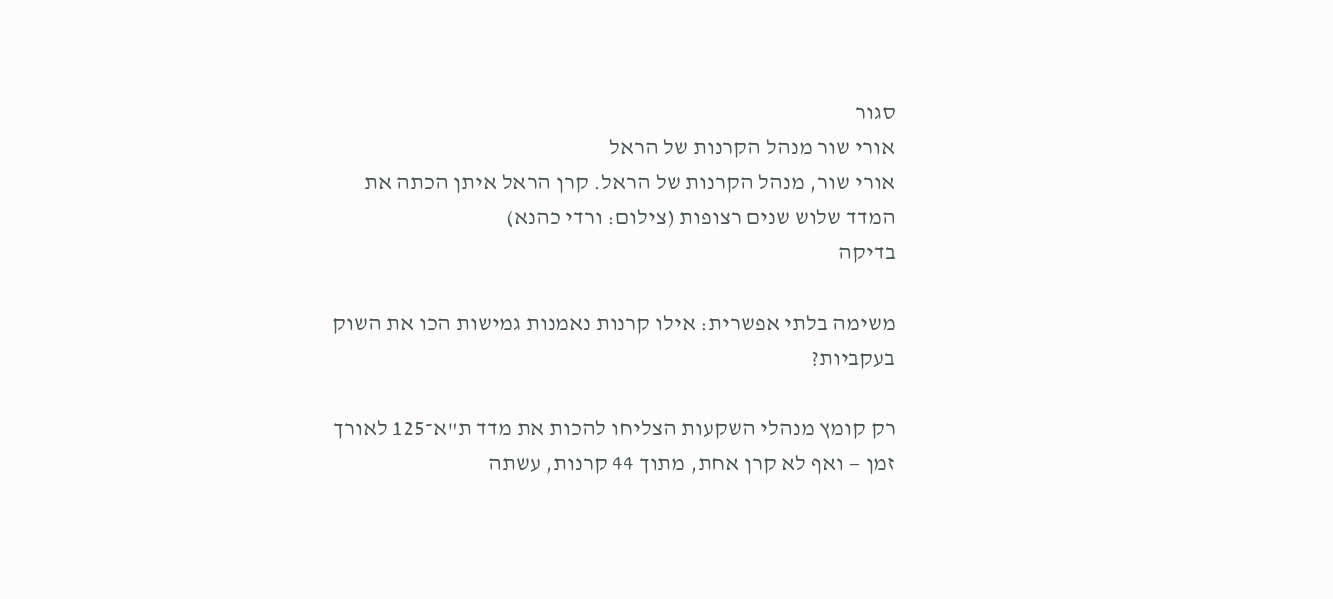סגור
אורי שור מנהל הקרנות של הראל
אורי שור, מנהל הקרנות של הראל. קרן הראל איתן הכתה את המדד שלוש שנים רצופות (צילום: ורדי כהנא)
בדיקה

משימה בלתי אפשרית: אילו קרנות נאמנות גמישות הכו את השוק בעקביות?

רק קומץ מנהלי השקעות הצליחו להכות את מדד ת"א־125 לאורך זמן — ואף לא קרן אחת, מתוך 44 קרנות, עשתה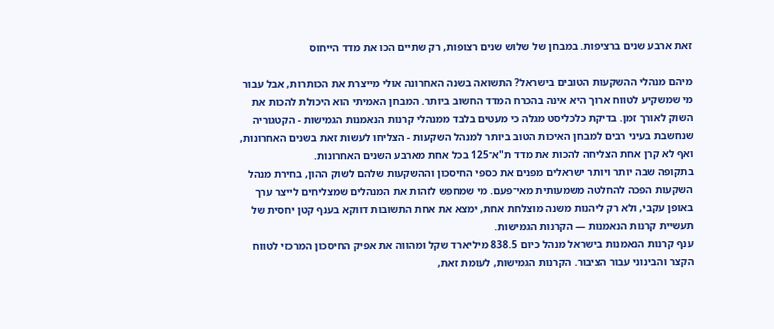זאת ארבע שנים ברציפות. במבחן של שלוש שנים רצופות, רק שתיים הכו את מדד הייחוס

מיהם מנהלי ההשקעות הטובים בישראל? התשואה בשנה האחרונה אולי מייצרת את הכותרות, אבל עבור מי שמשקיע לטווח ארוך היא אינה בהכרח המדד החשוב ביותר. המבחן האמיתי הוא היכולת להכות את השוק לאורך זמן. בדיקת כלכליסט מגלה כי מעטים בלבד ממנהלי קרנות הנאמנות הגמישות - הקטגוריה שנחשבת בעיני רבים למבחן האיכות הטוב ביותר למנהל השקעות - הצליחו לעשות זאת בשנים האחרונות, ואף לא קרן אחת הצליחה להכות את מדד ת"א־125 בכל אחת מארבע השנים האחרונות.
בתקופה שבה יותר ויותר ישראלים מפנים את כספי החיסכון וההשקעות שלהם לשוק ההון, בחירת מנהל השקעות הפכה להחלטה משמעותית מאי־פעם. מי שמחפש לזהות את המנהלים שמצליחים לייצר ערך באופן עקבי, ולא רק ליהנות משנה מוצלחת אחת, ימצא את אחת התשובות דווקא בענף קטן יחסית של תעשיית קרנות הנאמנות — הקרנות הגמישות.
ענף קרנות הנאמנות בישראל מנהל כיום 838.5 מיליארד שקל ומהווה את אפיק החיסכון המרכזי לטווח הקצר והבינוני עבור הציבור. הקרנות הגמישות, לעומת זאת,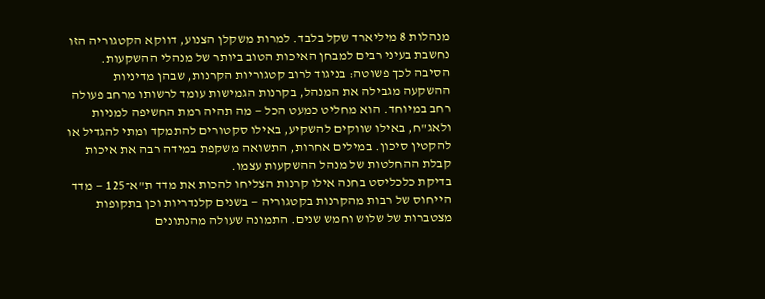מנהלות 8 מיליארד שקל בלבד. למרות משקלן הצנוע, דווקא הקטגוריה הזו נחשבת בעיני רבים למבחן האיכות הטוב ביותר של מנהלי ההשקעות. הסיבה לכך פשוטה: בניגוד לרוב קטגוריות הקרנות, שבהן מדיניות ההשקעה מגבילה את המנהל, בקרנות הגמישות עומד לרשותו מרחב פעולה רחב במיוחד. הוא מחליט כמעט הכל — מה תהיה רמת החשיפה למניות ולאג"ח, באילו שווקים להשקיע, באילו סקטורים להתמקד ומתי להגדיל או להקטין סיכון. במילים אחרות, התשואה משקפת במידה רבה את איכות קבלת ההחלטות של מנהל ההשקעות עצמו.
בדיקת כלכליסט בחנה אילו קרנות הצליחו להכות את מדד ת"א־125 — מדד הייחוס של רבות מהקרנות בקטגוריה — בשנים קלנדריות וכן בתקופות מצטברות של שלוש וחמש שנים. התמונה שעולה מהנתונים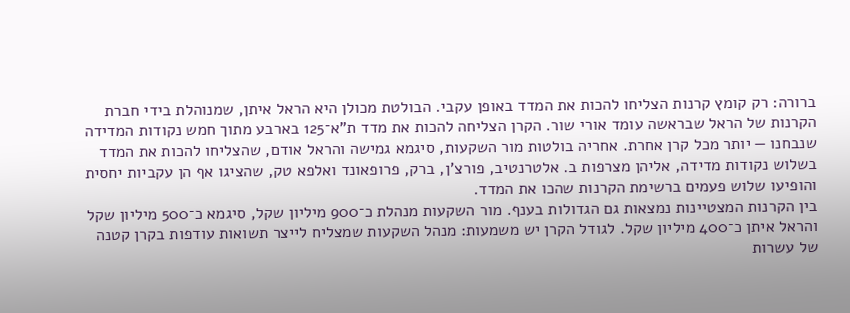ברורה: רק קומץ קרנות הצליחו להכות את המדד באופן עקבי. הבולטת מכולן היא הראל איתן, שמנוהלת בידי חברת הקרנות של הראל שבראשה עומד אורי שור. הקרן הצליחה להכות את מדד ת"א־125 בארבע מתוך חמש נקודות המדידה שנבחנו — יותר מכל קרן אחרת. אחריה בולטות מור השקעות, סיגמא גמישה והראל אודם, שהצליחו להכות את המדד בשלוש נקודות מדידה, אליהן מצרפות ב. אלטרנטיב, פורצ'ן, ברק, פרופאונד ואלפא טק, שהציגו אף הן עקביות יחסית והופיעו שלוש פעמים ברשימת הקרנות שהכו את המדד.
בין הקרנות המצטיינות נמצאות גם הגדולות בענף. מור השקעות מנהלת כ־900 מיליון שקל, סיגמא כ־500 מיליון שקל והראל איתן כ־400 מיליון שקל. לגודל הקרן יש משמעות: מנהל השקעות שמצליח לייצר תשואות עודפות בקרן קטנה של עשרות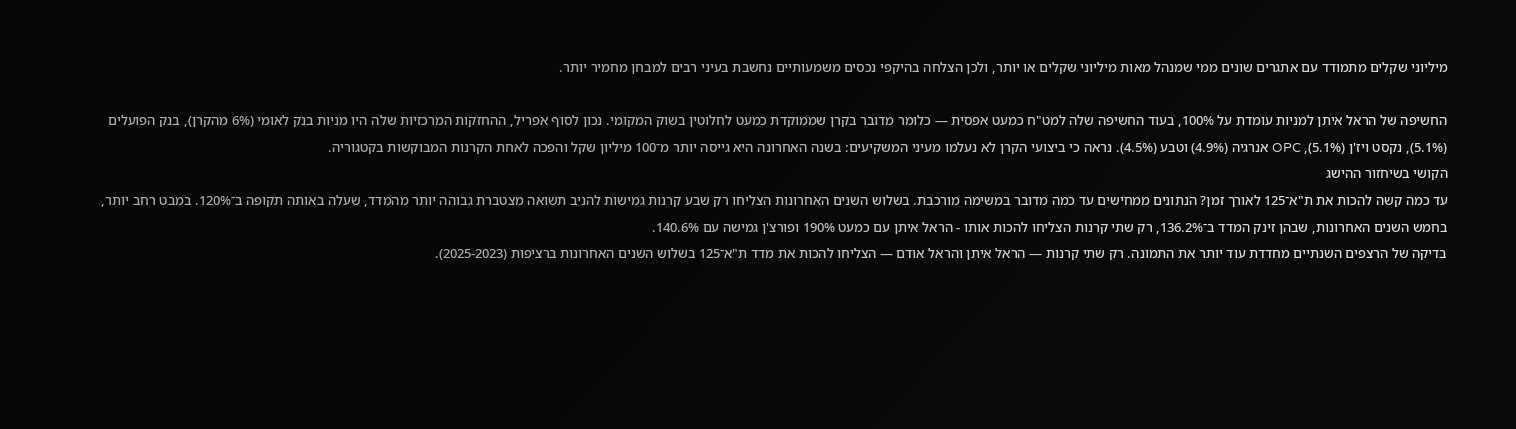מיליוני שקלים מתמודד עם אתגרים שונים ממי שמנהל מאות מיליוני שקלים או יותר, ולכן הצלחה בהיקפי נכסים משמעותיים נחשבת בעיני רבים למבחן מחמיר יותר.

החשיפה של הראל איתן למניות עומדת על 100%, בעוד החשיפה שלה למט"ח כמעט אפסית — כלומר מדובר בקרן שממוקדת כמעט לחלוטין בשוק המקומי. נכון לסוף אפריל, ההחזקות המרכזיות שלה היו מניות בנק לאומי (6% מהקרן), בנק הפועלים (5.1%), נקסט ויז'ן (5.1%), OPC אנרגיה (4.9%) וטבע (4.5%). נראה כי ביצועי הקרן לא נעלמו מעיני המשקיעים: בשנה האחרונה היא גייסה יותר מ־100 מיליון שקל והפכה לאחת הקרנות המבוקשות בקטגוריה.
הקושי בשיחזור ההישג
עד כמה קשה להכות את ת"א־125 לאורך זמן? הנתונים ממחישים עד כמה מדובר במשימה מורכבת. בשלוש השנים האחרונות הצליחו רק שבע קרנות גמישות להניב תשואה מצטברת גבוהה יותר מהמדד, שעלה באותה תקופה ב־120%. במבט רחב יותר, בחמש השנים האחרונות, שבהן זינק המדד ב־136.2%, רק שתי קרנות הצליחו להכות אותו - הראל איתן עם כמעט 190% ופורצ'ן גמישה עם 140.6%.
בדיקה של הרצפים השנתיים מחדדת עוד יותר את התמונה. רק שתי קרנות — הראל איתן והראל אודם — הצליחו להכות את מדד ת"א־125 בשלוש השנים האחרונות ברציפות (2025-2023).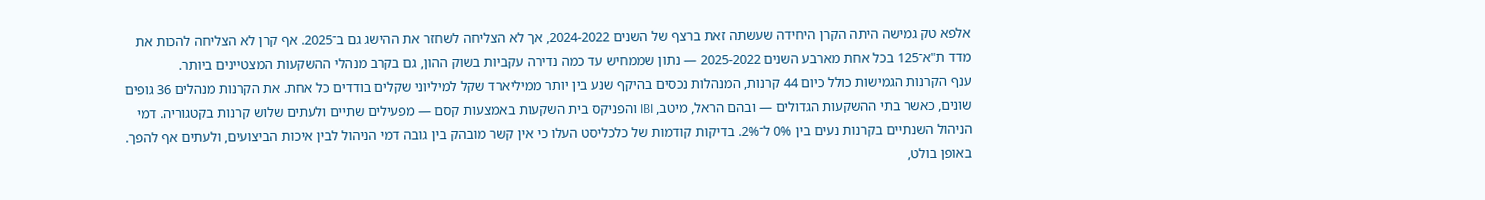אלפא טק גמישה היתה הקרן היחידה שעשתה זאת ברצף של השנים 2024-2022, אך לא הצליחה לשחזר את ההישג גם ב־2025. אף קרן לא הצליחה להכות את מדד ת"א־125 בכל אחת מארבע השנים 2025-2022 — נתון שממחיש עד כמה נדירה עקביות בשוק ההון, גם בקרב מנהלי ההשקעות המצטיינים ביותר.
ענף הקרנות הגמישות כולל כיום 44 קרנות, המנהלות נכסים בהיקף שנע בין יותר ממיליארד שקל למיליוני שקלים בודדים כל אחת. את הקרנות מנהלים 36 גופים שונים, כאשר בתי ההשקעות הגדולים — ובהם הראל, מיטב, IBI והפניקס בית השקעות באמצעות קסם — מפעילים שתיים ולעתים שלוש קרנות בקטגוריה. דמי הניהול השנתיים בקרנות נעים בין 0% ל־2%. בדיקות קודמות של כלכליסט העלו כי אין קשר מובהק בין גובה דמי הניהול לבין איכות הביצועים, ולעתים אף להפך. באופן בולט,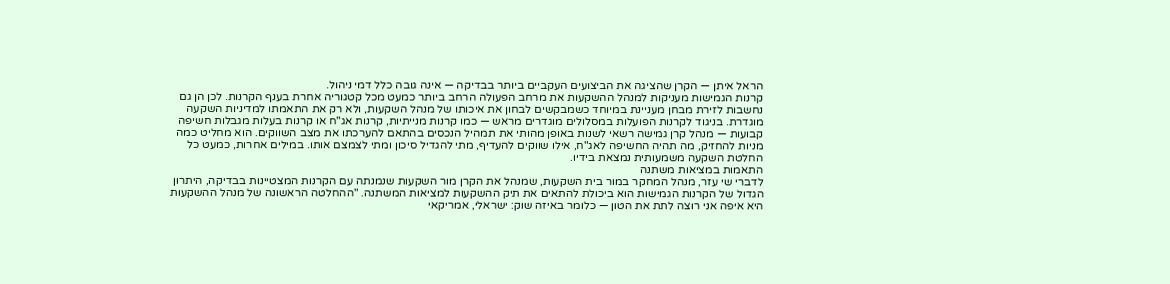הראל איתן — הקרן שהציגה את הביצועים העקביים ביותר בבדיקה — אינה גובה כלל דמי ניהול.
קרנות הגמישות מעניקות למנהל ההשקעות את מרחב הפעולה הרחב ביותר כמעט מכל קטגוריה אחרת בענף הקרנות. לכן הן גם נחשבות לזירת מבחן מעניינת במיוחד כשמבקשים לבחון את איכותו של מנהל השקעות, ולא רק את התאמתו למדיניות השקעה מוגדרת. בניגוד לקרנות הפועלות במסלולים מוגדרים מראש — כמו קרנות מנייתיות, קרנות אג"ח או קרנות בעלות מגבלות חשיפה קבועות — מנהל קרן גמישה רשאי לשנות באופן מהותי את תמהיל הנכסים בהתאם להערכתו את מצב השווקים. הוא מחליט כמה מניות להחזיק, מה תהיה החשיפה לאג"ח, אילו שווקים להעדיף, מתי להגדיל סיכון ומתי לצמצם אותו. במילים אחרות, כמעט כל החלטת השקעה משמעותית נמצאת בידיו.
התאמות במציאות משתנה
לדברי שי עזר, מנהל המחקר במור בית השקעות, שמנהל את הקרן מור השקעות שנמנתה עם הקרנות המצטיינות בבדיקה, היתרון הגדול של הקרנות הגמישות הוא ביכולת להתאים את תיק ההשקעות למציאות המשתנה. "ההחלטה הראשונה של מנהל ההשקעות היא איפה אני רוצה לתת את הטון — כלומר באיזה שוק: ישראלי, אמריקאי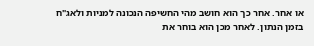או אחר. אחר כך הוא חושב מהי החשיפה הנכונה למניות ולאג"ח בזמן הנתון. לאחר מכן הוא בוחר את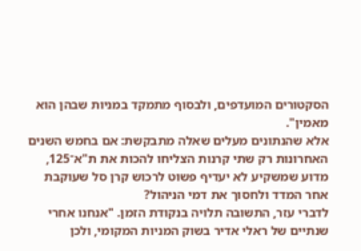הסקטורים המועדפים, ולבסוף מתמקד במניות שבהן הוא מאמין".
אלא שהנתונים מעלים שאלה מתבקשת: אם בחמש השנים האחרונות רק שתי קרנות הצליחו להכות את ת"א־125, מדוע שמשקיע לא יעדיף פשוט לרכוש קרן סל שעוקבת אחר המדד ולחסוך את דמי הניהול?
לדברי עזר, התשובה תלויה בנקודת הזמן. "אנחנו אחרי שנתיים של ראלי אדיר בשוק המניות המקומי, ולכן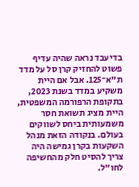בדיעבד נראה שהיה עדיף פשוט להחזיק קרן סל על מדד ת"א־125. אבל אם היית משקיע במדד בשנת 2023, בתקופת הרפורמה המשפטית, היית מציג תשואת חסר משמעותית ביחס לשווקים בעולם. בנקודה הזאת מנהל השקעות בקרן גמישה היה צריך להסיט חלק מהחשיפה לחו"ל.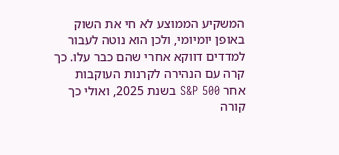המשקיע הממוצע לא חי את השוק באופן יומיומי, ולכן הוא נוטה לעבור למדדים דווקא אחרי שהם כבר עלו. כך קרה עם הנהירה לקרנות העוקבות אחר S&P 500 בשנת 2025, ואולי כך קורה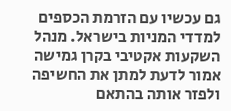גם עכשיו עם הזרמת הכספים למדדי המניות בישראל. מנהל השקעות אקטיבי בקרן גמישה אמור לדעת למתן את החשיפה ולפזר אותה בהתאם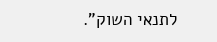לתנאי השוק".